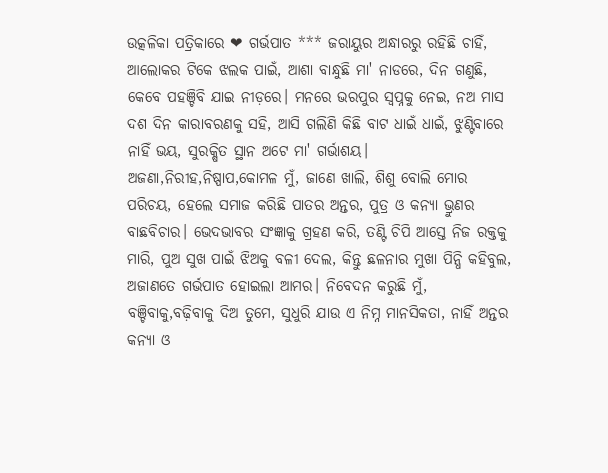ଉତ୍କଳିକା ପତ୍ରିକାରେ ❤ ଗର୍ଭପାତ *** ଜରାୟୁର ଅନ୍ଧାରରୁ ରହିଛି ଚାହିଁ, ଆଲୋକର ଟିକେ ଝଲକ ପାଇଁ, ଆଶା ବାନ୍ଧୁଛି ମା' ନାଡରେ, ଦିନ ଗଣୁଛି, କେବେ ପହଞ୍ଚିବି ଯାଇ ନୀଡ଼ରେ। ମନରେ ଭରପୁର ସ୍ୱପ୍ନକୁ ନେଇ, ନଅ ମାସ ଦଶ ଦିନ କାରାବରଣକୁ ସହି, ଆସି ଗଲିଣି କିଛି ବାଟ ଧାଇଁ ଧାଇଁ, ଝୁଣ୍ଟିବାରେ ନାହିଁ ଭୟ, ସୁରକ୍ଷିତ ସ୍ଥାନ ଅଟେ ମା' ଗର୍ଭାଶୟ। ଅଜଣା,ନିରୀହ,ନିଷ୍ପାପ,କୋମଳ ମୁଁ, ଜାଣେ ଖାଲି, ଶିଶୁ ବୋଲି ମୋର ପରିଚୟ, ହେଲେ ସମାଜ କରିଛି ପାତର ଅନ୍ତର, ପୁତ୍ର ଓ କନ୍ୟା ଭ୍ରୁଣର ବାଛବିଚାର। ଭେଦଭାବର ସଂଜ୍ଞାକୁ ଗ୍ରହଣ କରି, ତଣ୍ଟି ଚିପି ଆସ୍ତେ ନିଜ ରକ୍ତକୁ ମାରି, ପୁଅ ସୁଖ ପାଇଁ ଝିଅକୁ ବଳୀ ଦେଲ, କିନ୍ତୁ ଛଳନାର ମୁଖା ପିନ୍ଧି କହିବୁଲ, ଅଜାଣତେ ଗର୍ଭପାତ ହୋଇଲା ଆମର। ନିବେଦନ କରୁଛି ମୁଁ, ବଞ୍ଚିବାକୁ,ବଢ଼ିବାକୁ ଦିଅ ତୁମେ, ସୁଧୁରି ଯାଉ ଏ ନିମ୍ନ ମାନସିକତା, ନାହିଁ ଅନ୍ତର କନ୍ୟା ଓ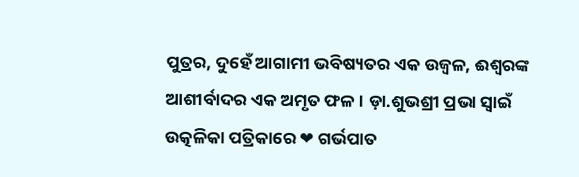ପୁତ୍ରର, ଦୁହେଁ ଆଗାମୀ ଭବିଷ୍ୟତର ଏକ ଉଜ୍ବଳ, ଈଶ୍ଵରଙ୍କ ଆଶୀର୍ବାଦର ଏକ ଅମୃତ ଫଳ। ଡ଼ା.ଶୁଭଶ୍ରୀ ପ୍ରଭା ସ୍ଵାଇଁ
ଉତ୍କଳିକା ପତ୍ରିକାରେ ❤ ଗର୍ଭପାତ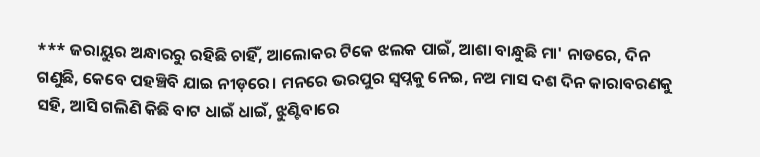*** ଜରାୟୁର ଅନ୍ଧାରରୁ ରହିଛି ଚାହିଁ, ଆଲୋକର ଟିକେ ଝଲକ ପାଇଁ, ଆଶା ବାନ୍ଧୁଛି ମା' ନାଡରେ, ଦିନ ଗଣୁଛି, କେବେ ପହଞ୍ଚିବି ଯାଇ ନୀଡ଼ରେ। ମନରେ ଭରପୁର ସ୍ୱପ୍ନକୁ ନେଇ, ନଅ ମାସ ଦଶ ଦିନ କାରାବରଣକୁ ସହି, ଆସି ଗଲିଣି କିଛି ବାଟ ଧାଇଁ ଧାଇଁ, ଝୁଣ୍ଟିବାରେ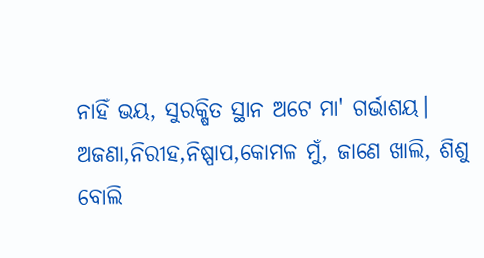ନାହିଁ ଭୟ, ସୁରକ୍ଷିତ ସ୍ଥାନ ଅଟେ ମା' ଗର୍ଭାଶୟ। ଅଜଣା,ନିରୀହ,ନିଷ୍ପାପ,କୋମଳ ମୁଁ, ଜାଣେ ଖାଲି, ଶିଶୁ ବୋଲି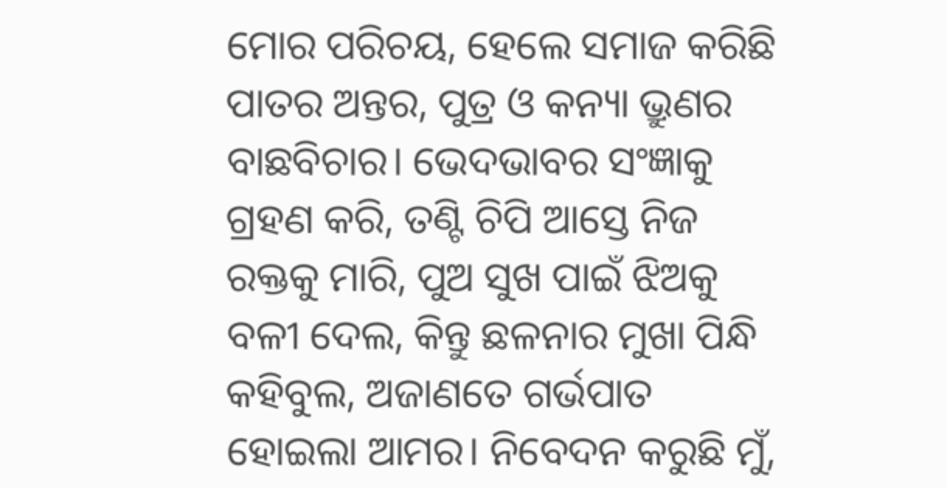ମୋର ପରିଚୟ, ହେଲେ ସମାଜ କରିଛି ପାତର ଅନ୍ତର, ପୁତ୍ର ଓ କନ୍ୟା ଭ୍ରୁଣର ବାଛବିଚାର। ଭେଦଭାବର ସଂଜ୍ଞାକୁ ଗ୍ରହଣ କରି, ତଣ୍ଟି ଚିପି ଆସ୍ତେ ନିଜ ରକ୍ତକୁ ମାରି, ପୁଅ ସୁଖ ପାଇଁ ଝିଅକୁ ବଳୀ ଦେଲ, କିନ୍ତୁ ଛଳନାର ମୁଖା ପିନ୍ଧି କହିବୁଲ, ଅଜାଣତେ ଗର୍ଭପାତ ହୋଇଲା ଆମର। ନିବେଦନ କରୁଛି ମୁଁ,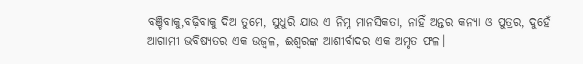ବଞ୍ଚିବାକୁ,ବଢ଼ିବାକୁ ଦିଅ ତୁମେ, ସୁଧୁରି ଯାଉ ଏ ନିମ୍ନ ମାନସିକତା, ନାହିଁ ଅନ୍ତର କନ୍ୟା ଓ ପୁତ୍ରର, ଦୁହେଁ ଆଗାମୀ ଭବିଷ୍ୟତର ଏକ ଉଜ୍ବଳ, ଈଶ୍ଵରଙ୍କ ଆଶୀର୍ବାଦର ଏକ ଅମୃତ ଫଳ।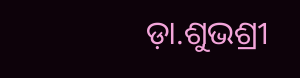ଡ଼ା.ଶୁଭଶ୍ରୀ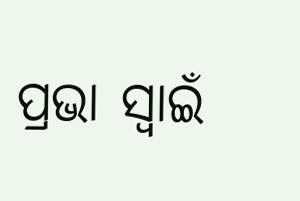ପ୍ରଭା ସ୍ଵାଇଁ